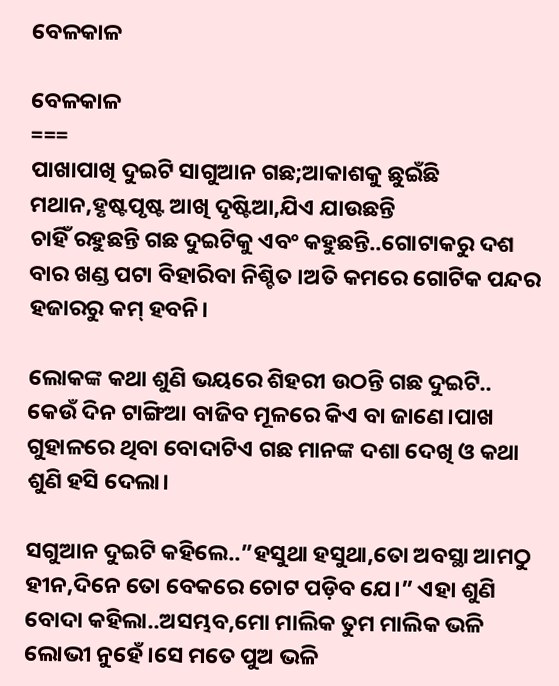ବେଳକାଳ

ବେଳକାଳ
===
ପାଖାପାଖି ଦୁଇଟି ସାଗୁଆନ ଗଛ;ଆକାଶକୁ ଛୁଇଁଛି ମଥାନ,ହୃଷ୍ଟପୃଷ୍ଟ ଆଖି ଦୃଷ୍ଟିଆ,ଯିଏ ଯାଉଛନ୍ତି
ଚାହିଁ ରହୁଛନ୍ତି ଗଛ ଦୁଇଟିକୁ ଏବଂ କହୁଛନ୍ତି..ଗୋଟାକରୁ ଦଶ ବାର ଖଣ୍ଡ ପଟା ବିହାରିବା ନିଶ୍ଚିତ ।ଅତି କମରେ ଗୋଟିକ ପନ୍ଦର ହଜାରରୁ କମ୍ ହବନି।

ଲୋକଙ୍କ କଥା ଶୁଣି ଭୟରେ ଶିହରୀ ଉଠନ୍ତି ଗଛ ଦୁଇଟି..
କେଉଁ ଦିନ ଟାଙ୍ଗିଆ ବାଜିବ ମୂଳରେ କିଏ ବା ଜାଣେ।ପାଖ ଗୁହାଳରେ ଥିବା ବୋଦାଟିଏ ଗଛ ମାନଙ୍କ ଦଶା ଦେଖି ଓ କଥା ଶୁଣି ହସି ଦେଲା।

ସଗୁଆନ ଦୁଇଟି କହିଲେ..”ହସୁଥା ହସୁଥା,ତୋ ଅବସ୍ଥା ଆମଠୁ ହୀନ,ଦିନେ ତୋ ବେକରେ ଚୋଟ ପଡ଼ିବ ଯେ।” ଏହା ଶୁଣି ବୋଦା କହିଲା..ଅସମ୍ଭବ,ମୋ ମାଲିକ ତୁମ ମାଲିକ ଭଳି ଲୋଭୀ ନୁହେଁ।ସେ ମତେ ପୁଅ ଭଳି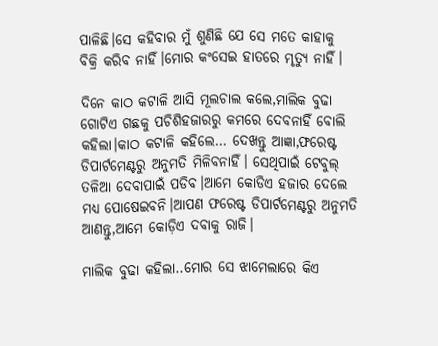ପାଳିଛି।ସେ କହିବାର ମୁଁ ଶୁଣିଛି ଯେ ସେ ମତେ କାହାକୁ ବିକ୍ରି କରିବ ନାହିଁ।ମୋର କଂସେଇ ହାତରେ ମୃତ୍ୟୁ ନାହିଁ।

ଦିନେ କାଠ କଟାଳି ଆସି ମୂଲଚାଲ କଲେ,ମାଲିକ ବୁଢା ଗୋଟିଏ ଗଛକୁ ପଚିଶିହଜାରରୁ କମରେ ଦେବନାହିଁ ବୋଲି କହିଲା।କାଠ କଟାଳି କହିଲେ… ଦେଖନ୍ତୁ ଆଜ୍ଞା,ଫରେଷ୍ଟ ଡିପାର୍ଟମେଣ୍ଟରୁ ଅନୁମତି ମିଳିବନାହିଁ। ସେଥିପାଇଁ ଟେବୁଲ୍ ତଳିଆ ଦେବାପାଇଁ ପଡିବ।ଆମେ କୋଡିଏ ହଜାର ଦେଲେ ମଧ୍ୟ ପୋଷେଇବନି।ଆପଣ ଫରେଷ୍ଟ ଡିପାର୍ଟମେଣ୍ଟରୁ ଅନୁମତି ଆଣନ୍ତୁ,ଆମେ କୋଡ଼ିଏ ଦବାକୁ ରାଜି।

ମାଲିକ ବୁଢା କହିଲା..ମୋର ସେ ଝାମେଲାରେ କିଏ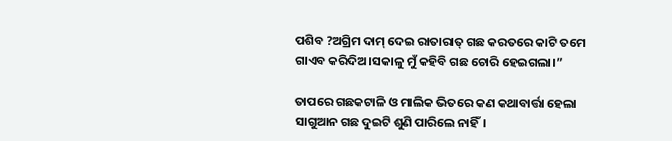ପଶିବ ?ଅଗ୍ରିମ ଦାମ୍ ଦେଇ ରାତାରାତ୍ ଗଛ କରତରେ କାଟି ତମେ ଗାଏବ କରିଦିଅ।ସକାଳୁ ମୁଁ କହିବି ଗଛ ଚୋରି ହେଇଗଲା।”

ତାପରେ ଗଛକଟାଳି ଓ ମାଲିକ ଭିତରେ କଣ କଥାବାର୍ତ୍ତା ହେଲା ସାଗୁଆନ ଗଛ ଦୁଇଟି ଶୁଣି ପାରିଲେ ନାହିଁ।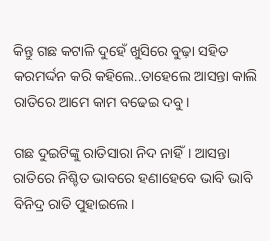କିନ୍ତୁ ଗଛ କଟାଳି ଦୁହେଁ ଖୁସିରେ ବୁଢ଼ା ସହିତ କରମର୍ଦ୍ଦନ କରି କହିଲେ..ତାହେଲେ ଆସନ୍ତା କାଲି ରାତିରେ ଆମେ କାମ ବଢେଇ ଦବୁ।

ଗଛ ଦୁଇଟିଙ୍କୁ ରାତିସାରା ନିଦ ନାହିଁ। ଆସନ୍ତା ରାତିରେ ନିଶ୍ଚିତ ଭାବରେ ହଣାହେବେ ଭାବି ଭାବି ବିନିଦ୍ର ରାତି ପୁହାଇଲେ।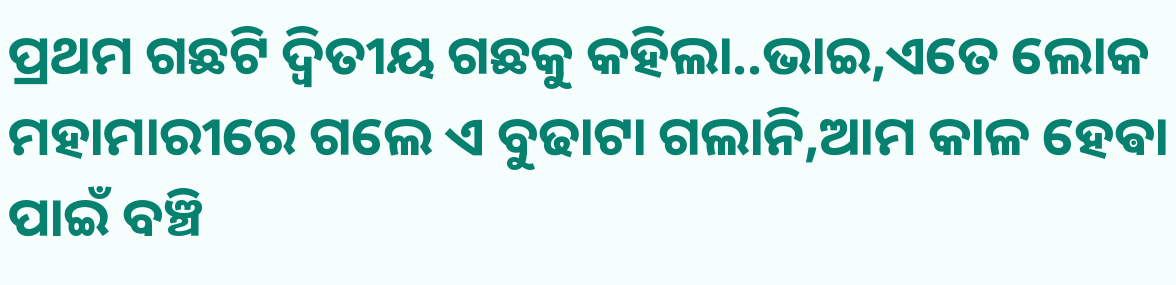ପ୍ରଥମ ଗଛଟି ଦ୍ବିତୀୟ ଗଛକୁ କହିଲା..ଭାଇ,ଏତେ ଲୋକ ମହାମାରୀରେ ଗଲେ ଏ ବୁଢାଟା ଗଲାନି,ଆମ କାଳ ହେଵା ପାଇଁ ବଞ୍ଚି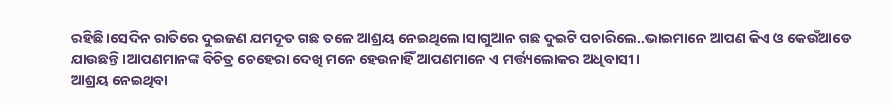ରହିଛି।ସେଦିନ ରାତିରେ ଦୁଇଜଣ ଯମଦୂତ ଗଛ ତଳେ ଆଶ୍ରୟ ନେଇଥିଲେ।ସାଗୁଆନ ଗଛ ଦୁଇଟି ପଚାରିଲେ..ଭାଇମାନେ ଆପଣ କିଏ ଓ କେଉଁଆଡେ ଯାଉଛନ୍ତି।ଆପଣମାନଙ୍କ ବିଚିତ୍ର ଚେହେରା ଦେଖି ମନେ ହେଉନାହିଁ ଆପଣମାନେ ଏ ମର୍ତ୍ତ୍ୟଲୋକର ଅଧିବାସୀ।
ଆଶ୍ରୟ ନେଇଥିବା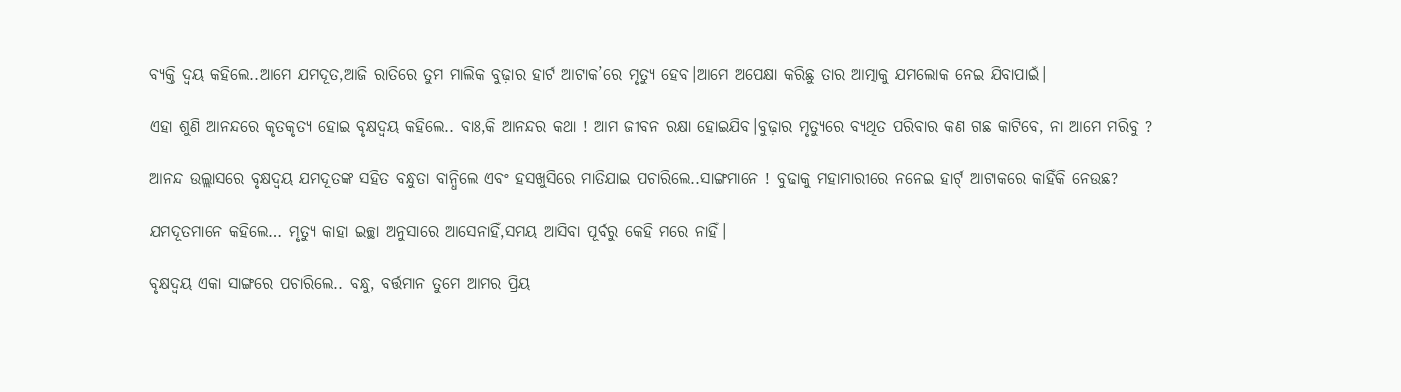ବ୍ୟକ୍ତି ଦ୍ବୟ କହିଲେ..ଆମେ ଯମଦୂତ,ଆଜି ରାତିରେ ତୁମ ମାଲିକ ବୁଢ଼ାର ହାର୍ଟ ଆଟାକ’ରେ ମୃତ୍ୟୁ ହେବ।ଆମେ ଅପେକ୍ଷା କରିଛୁ ତାର ଆତ୍ମାକୁ ଯମଲୋକ ନେଇ ଯିବାପାଇଁ।

ଏହା ଶୁଣି ଆନନ୍ଦରେ କୃତକୃତ୍ୟ ହୋଇ ବୃକ୍ଷଦ୍ବୟ କହିଲେ.. ବାଃ,କି ଆନନ୍ଦର କଥା ! ଆମ ଜୀବନ ରକ୍ଷା ହୋଇଯିବ।ବୁଢ଼ାର ମୃତ୍ୟୁରେ ବ୍ୟଥିତ ପରିବାର କଣ ଗଛ କାଟିବେ, ନା ଆମେ ମରିବୁ ?

ଆନନ୍ଦ ଉଲ୍ଲାସରେ ବୃକ୍ଷଦ୍ବୟ ଯମଦୂତଙ୍କ ସହିତ ବନ୍ଧୁତା ବାନ୍ଧିଲେ ଏବଂ ହସଖୁସିରେ ମାତିଯାଇ ପଚାରିଲେ..ସାଙ୍ଗମାନେ ! ବୁଢାକୁ ମହାମାରୀରେ ନନେଇ ହାର୍ଟ୍ ଆଟାକରେ କାହିଁକି ନେଉଛ?

ଯମଦୂତମାନେ କହିଲେ… ମୃତ୍ୟୁ କାହା ଇଚ୍ଛା ଅନୁସାରେ ଆସେନାହିଁ,ସମୟ ଆସିବା ପୂର୍ବରୁ କେହି ମରେ ନାହିଁ।

ବୃକ୍ଷଦ୍ବୟ ଏକା ସାଙ୍ଗରେ ପଚାରିଲେ.. ବନ୍ଧୁ, ବର୍ତ୍ତମାନ ତୁମେ ଆମର ପ୍ରିୟ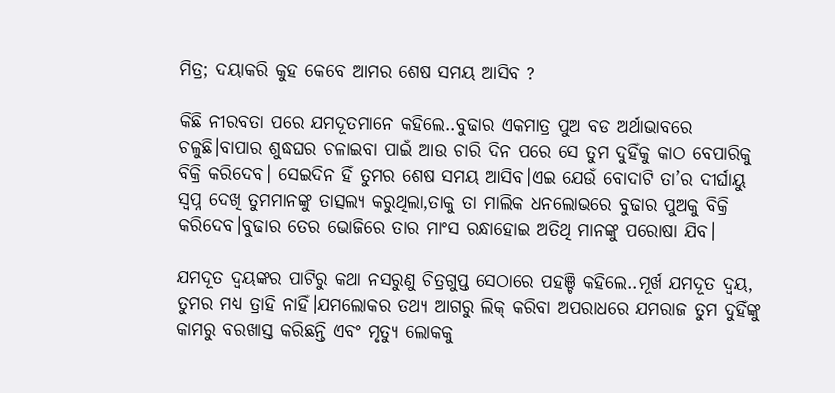ମିତ୍ର; ଦୟାକରି କୁହ କେବେ ଆମର ଶେଷ ସମୟ ଆସିବ ?

କିଛି ନୀରବତା ପରେ ଯମଦୂତମାନେ କହିଲେ..ବୁଢାର ଏକମାତ୍ର ପୁଅ ବଡ ଅର୍ଥାଭାବରେ ଚଳୁଛି।ବାପାର ଶୁଦ୍ଧଘର ଚଳାଇବା ପାଇଁ ଆଉ ଚାରି ଦିନ ପରେ ସେ ତୁମ ଦୁହିଁକୁ କାଠ ବେପାରିକୁ ବିକ୍ରି କରିଦେବ। ସେଇଦିନ ହିଁ ତୁମର ଶେଷ ସମୟ ଆସିବ।ଏଇ ଯେଉଁ ବୋଦାଟି ତା’ର ଦୀର୍ଘାୟୁ ସ୍ଵପ୍ନ ଦେଖି ତୁମମାନଙ୍କୁ ତାତ୍ସଲ୍ୟ କରୁଥିଲା,ତାକୁ ତା ମାଲିକ ଧନଲୋଭରେ ବୁଢାର ପୁଅକୁ ବିକ୍ରି କରିଦେବ।ବୁଢାର ତେର ଭୋଜିରେ ତାର ମାଂସ ରନ୍ଧାହୋଇ ଅତିଥି ମାନଙ୍କୁ ପରୋଷା ଯିବ।

ଯମଦୂତ ଦ୍ବୟଙ୍କର ପାଟିରୁ କଥା ନସରୁଣୁ ଚିତ୍ରଗୁପ୍ତ ସେଠାରେ ପହଞ୍ଚି କହିଲେ..ମୂର୍ଖ ଯମଦୂତ ଦ୍ବୟ, ତୁମର ମଧ୍ୟ ତ୍ରାହି ନାହିଁ।ଯମଲୋକର ତଥ୍ୟ ଆଗରୁ ଲିକ୍ କରିବା ଅପରାଧରେ ଯମରାଜ ତୁମ ଦୁହିଁଙ୍କୁ କାମରୁ ବରଖାସ୍ତ କରିଛନ୍ତି ଏବଂ ମୃତ୍ୟୁ ଲୋକକୁ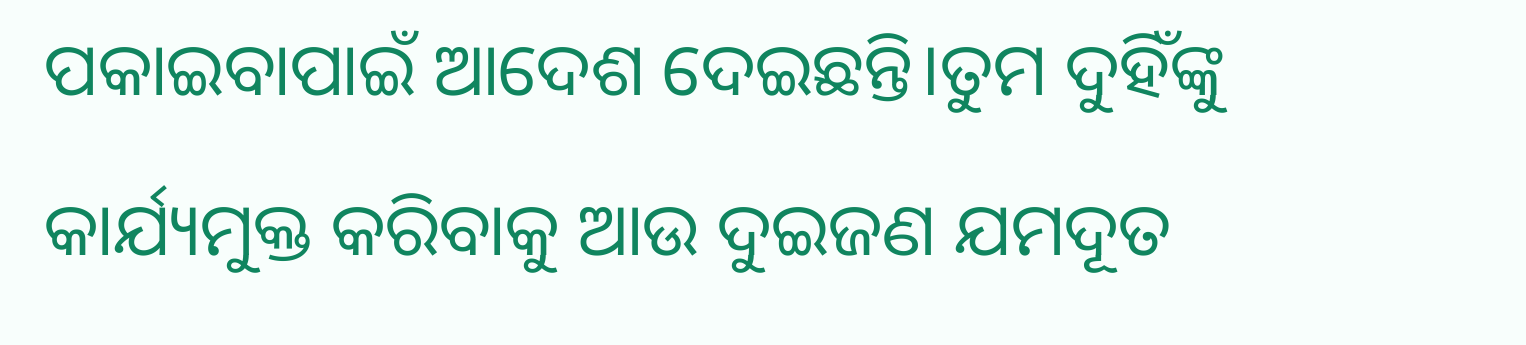ପକାଇବାପାଇଁ ଆଦେଶ ଦେଇଛନ୍ତି।ତୁମ ଦୁହିଁଙ୍କୁ କାର୍ଯ୍ୟମୁକ୍ତ କରିବାକୁ ଆଉ ଦୁଇଜଣ ଯମଦୂତ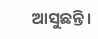ଆସୁଛନ୍ତି।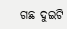ଗଛ ଦୁଇଟି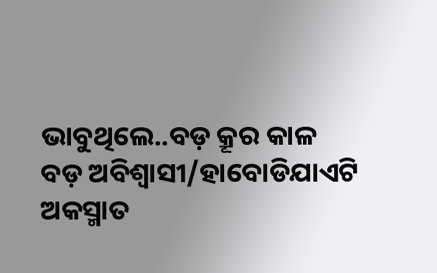ଭାବୁଥିଲେ..ବଡ଼ କ୍ରୂର କାଳ ବଡ଼ ଅବିଶ୍ବାସୀ/ହାବୋଡିଯାଏଟି ଅକସ୍ମାତ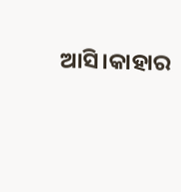ଆସି।କାହାର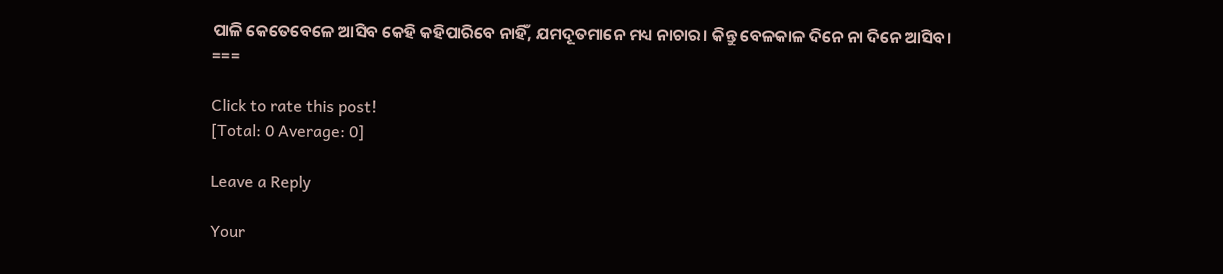ପାଳି କେତେବେଳେ ଆସିବ କେହି କହିପାରିବେ ନାହିଁ, ଯମଦୂତମାନେ ମଧ୍ୟ ନାଚାର। କିନ୍ତୁ ବେଳକାଳ ଦିନେ ନା ଦିନେ ଆସିବ।
===

Click to rate this post!
[Total: 0 Average: 0]

Leave a Reply

Your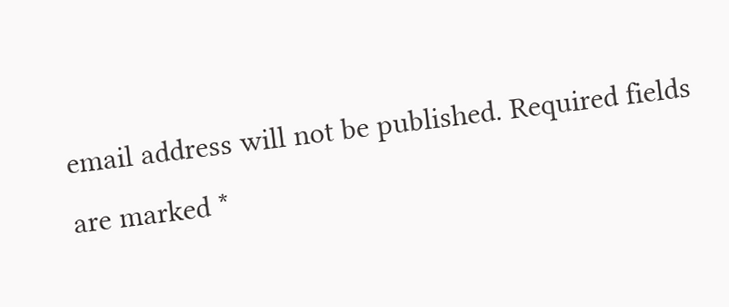email address will not be published. Required fields are marked *